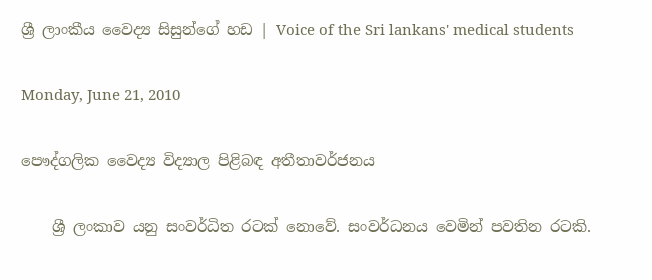ශ්‍රී ලාංකීය වෛද්‍ය සිසුන්ගේ හඩ | Voice of the Sri lankans' medical students

Monday, June 21, 2010

පෞද්ගලික වෛද්‍ය විද්‍යාල පිළිබඳ අතීතාවර්ජනය

    ශ්‍රී ලංකාව යනු සංවර්ධිත රටක් නොවේ. සංවර්ධනය වෙමින් පවතින රටකි.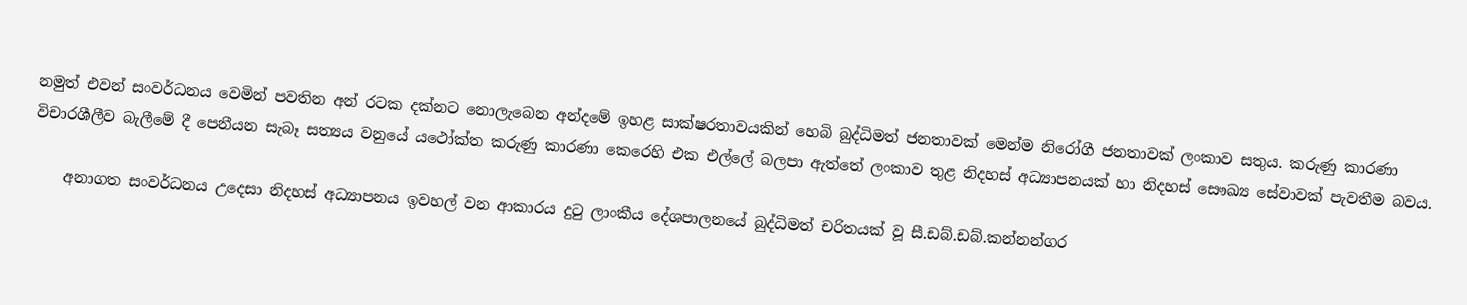නමුත් එවන් සංවර්ධනය වෙමින් පවතින අන් රටක දක්නට නොලැබෙන අන්දමේ ඉහළ සාක්ෂරතාවයකින් හෙබි බුද්ධිමත් ජනතාවක් මෙන්ම නිරෝගී ජනතාවක් ලංකාව සතුය. කරුණු කාරණා විචාරශීලීව බැලීමේ දී පෙනීයන සැබෑ සත්‍යය වනුයේ යථෝක්ත කරුණු කාරණා කෙරෙහි එක එල්ලේ බලපා ඇත්තේ ලංකාව තුළ නිදහස් අධ්‍යාපනයක් හා නිදහස් සෞඛ්‍ය සේවාවක් පැවතීම බවය.

    අනාගත සංවර්ධනය උදෙසා නිදහස් අධ්‍යාපනය ඉවහල් වන ආකාරය දුටු ලාංකීය දේශපාලනයේ බුද්ධිමත් චරිතයක් වූ සී.ඩබ්.ඩබ්.කන්නන්ගර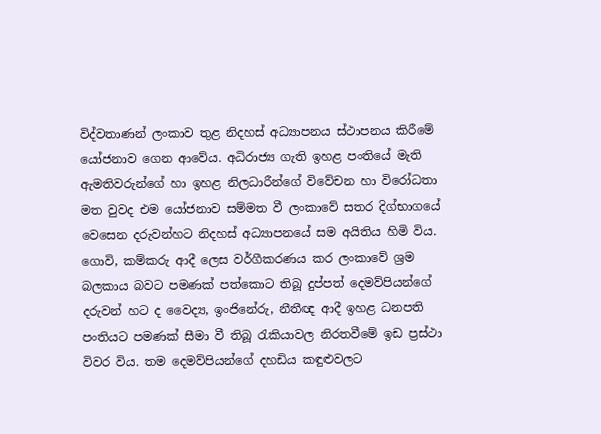විද්වතාණන් ලංකාව තුළ නිදහස් අධ්‍යාපනය ස්ථාපනය කිරීමේ යෝජනාව ගෙන ආවේය. අධිරාජ්‍ය ගැති ඉහළ පංතියේ මැති ඇමතිවරුන්ගේ හා ඉහළ නිලධාරීන්ගේ විවේචන හා විරෝධතා මත වුවද එම යෝජනාව සම්මත වී ලංකාවේ සතර දිග්භාගයේ වෙසෙන දරුවන්හට නිදහස් අධ්‍යාපනයේ සම අයිතිය හිමි විය. ගොවි, කම්කරු ආදී ලෙස වර්ගීකරණය කර ලංකාවේ ශ්‍රම බලකාය බවට පමණක් පත්කොට තිබූ දුප්පත් දෙමව්පියන්ගේ දරුවන් හට ද වෛද්‍ය, ඉංජිනේරු, නීතීඥ ආදී ඉහළ ධනපති පංතියට පමණක් සීමා වී තිබූ රැකියාවල නිරතවීමේ ඉඩ ප්‍රස්ථා විවර විය. තම දෙමව්පියන්ගේ දහඩිය කඳුළුවලට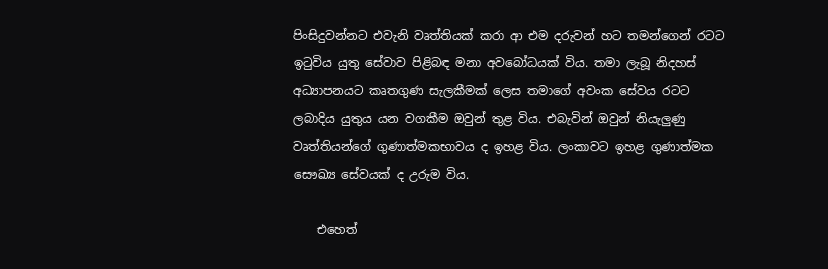පිංසිදුවන්නට එවැනි වෘත්තියක් කරා ආ එම දරුවන් හට තමන්ගෙන් රටට ඉටුවිය යුතු සේවාව පිළිබඳ මනා අවබෝධයක් විය. තමා ලැබූ නිදහස් අධ්‍යාපනයට කෘතගුණ සැලකීමක් ලෙස තමාගේ අවංක සේවය රටට ලබාදිය යුතුය යන වගකීම ඔවුන් තුළ විය. එබැවින් ඔවුන් නියැලුණු වෘත්තියන්ගේ ගුණාත්මකභාවය ද ඉහළ විය. ලංකාවට ඉහළ ගුණාත්මක සෞඛ්‍ය සේවයක් ද උරුම විය.

    එහෙත්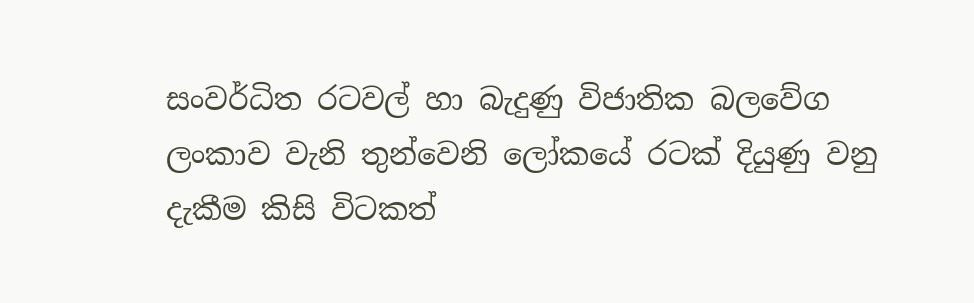සංවර්ධිත රටවල් හා බැදුණු විජාතික බලවේග ලංකාව වැනි තුන්වෙනි ලෝකයේ රටක් දියුණු වනු දැකීම කිසි විටකත්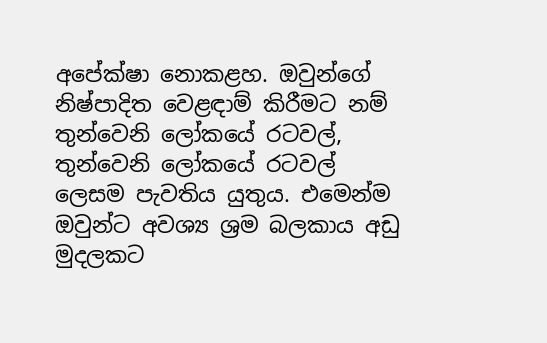අපේක්ෂා නොකළහ. ඔවුන්ගේ නිෂ්පාදිත වෙළඳාම් කිරීමට නම් තුන්වෙනි ලෝකයේ රටවල්, තුන්වෙනි ලෝකයේ රටවල් ලෙසම පැවතිය යුතුය. එමෙන්ම ඔවුන්ට අවශ්‍ය ශ්‍රම බලකාය අඩු මුදලකට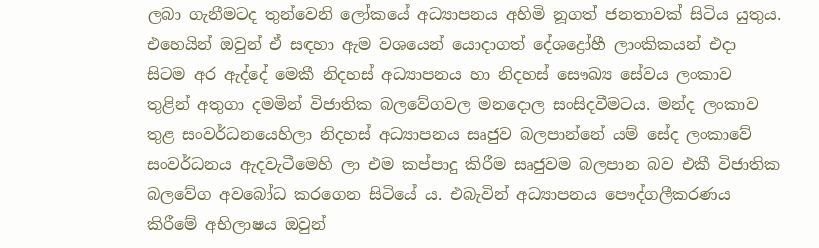ලබා ගැනීමටද තුන්වෙනි ලෝකයේ අධ්‍යාපනය අහිමි නූගත් ජනතාවක් සිටිය යුතුය. එහෙයින් ඔවුන් ඒ සඳහා ඇම වශයෙන් යොදාගත් දේශද්‍රෝහී ලාංකිකයන් එදා සිටම අර ඇද්දේ මෙකී නිදහස් අධ්‍යාපනය හා නිදහස් සෞඛ්‍ය සේවය ලංකාව තුළින් අතුගා දමමින් විජාතික බලවේගවල මනදොල සංසිදවීමටය. මන්ද ලංකාව තුළ සංවර්ධනයෙහිලා නිදහස් අධ්‍යාපනය සෘජුව බලපාන්නේ යම් සේද ලංකාවේ සංවර්ධනය ඇදවැටීමෙහි ලා එම කප්පාදු කිරීම සෘජුවම බලපාන බව එකී විජාතික බලවේග අවබෝධ කරගෙන සිටියේ ය. එබැවින් අධ්‍යාපනය පෞද්ගලීකරණය කිරීමේ අභිලාෂය ඔවුන්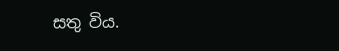සතු විය.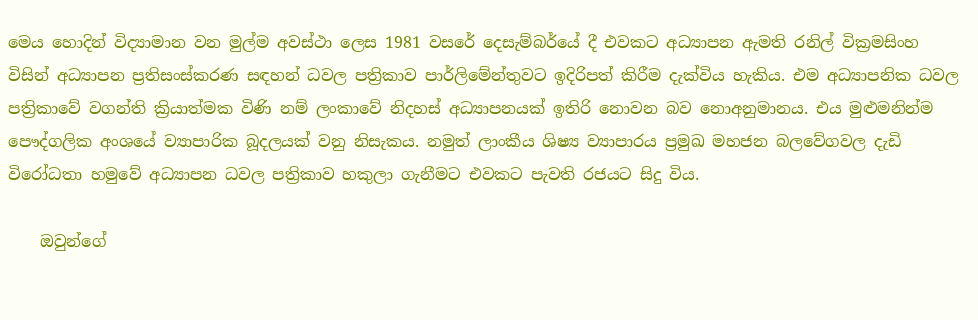මෙය හොදින් විද්‍යාමාන වන මුල්ම අවස්ථා ලෙස 1981 වසරේ දෙසැම්බර්යේ දී එවකට අධ්‍යාපන ඇමති රනිල් වික්‍රමසිංහ විසින් අධ්‍යාපන ප්‍රතිසංස්කරණ සඳහන් ධවල පත්‍රිකාව පාර්ලිමේන්තුවට ඉදිරිපත් කිරීම දැක්විය හැකිය. එම අධ්‍යාපනික ධවල පත්‍රිකාවේ වගන්ති ක්‍රියාත්මක විණි නම් ලංකාවේ නිදහස් අධ්‍යාපනයක් ඉතිරි නොවන බව නොඅනුමානය. එය මුළුමනින්ම පෞද්ගලික අංශයේ ව්‍යාපාරික බූදලයක් වනු නිසැකය. නමුත් ලාංකීය ශිෂ්‍ය ව්‍යාපාරය ප්‍රමුඛ මහජන බලවේගවල දැඩි විරෝධතා හමුවේ අධ්‍යාපන ධවල පත්‍රිකාව හකුලා ගැනීමට එවකට පැවති රජයට සිදු විය.

    ඔවුන්ගේ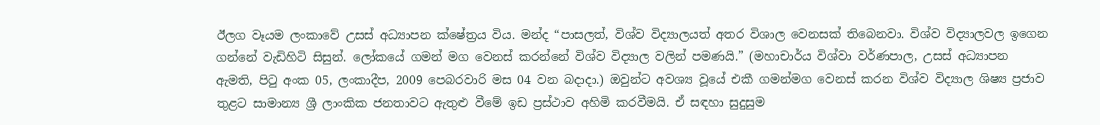ඊලග වෑයම ලංකාවේ උසස් අධ්‍යාපන ක්ෂේත්‍රය විය. මන්ද “පාසලත්, විශ්ව විද්‍යාලයත් අතර විශාල වෙනසක් තිබෙනවා. විශ්ව විද්‍යාලවල ඉගෙන ගන්නේ වැඩිහිටි සිසුන්. ලෝකයේ ගමන් මග වෙනස් කරන්නේ විශ්ව විද්‍යාල වලින් පමණයි.” (මහාචාර්ය විශ්වා වර්ණපාල, උසස් අධ්‍යාපන ඇමති, පිටු අංක 05, ලංකාදීප, 2009 පෙබරවාරි මස 04 වන බදාදා.) ඔවුන්ට අවශ්‍ය වූයේ එකී ගමන්මග වෙනස් කරන විශ්ව විද්‍යාල ශිෂ්‍ය ප්‍රජාව තුළට සාමාන්‍ය ශ්‍රී ලාංකික ජනතාවට ඇතුළු වීමේ ඉඩ ප්‍රස්ථාව අහිමි කරවීමයි. ඒ සඳහා සුදුසුම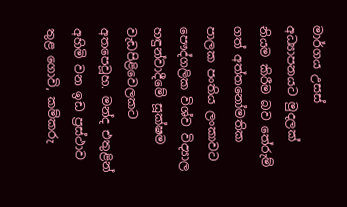මාර්ගය උසස් අධ්‍යාපනයට මුදලක් නියම කිරීම බව තේරුම් ගත් අත්තනෝමතික පාලක පංතිය ලංකාවට පෞද්ගලික විශ්ව විද්‍යාල හඳුන්වාදීමේ සූක්ෂම වැඩපිළිවෙලකට අතපෙවූහ. මන්ද එතුළින් අහිමි වන ඉඩ ප්‍රස්ථාව තුළ ගොවි, කම්කරු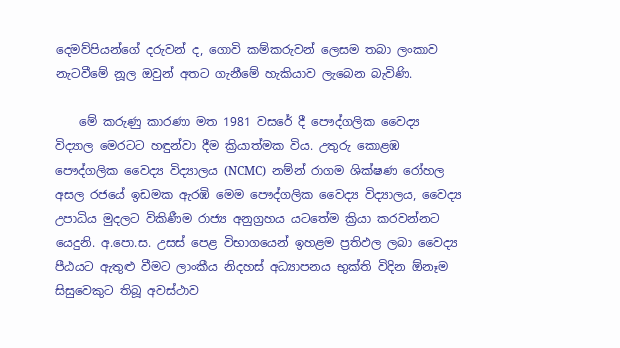දෙමව්පියන්ගේ දරුවන් ද, ගොවි කම්කරුවන් ලෙසම තබා ලංකාව නැටවීමේ නූල ඔවුන් අතට ගැනීමේ හැකියාව ලැබෙන බැවිණි.

    මේ කරුණු කාරණා මත 1981 වසරේ දී පෞද්ගලික වෛද්‍ය විද්‍යාල මෙරටට හඳුන්වා දීම ක්‍රියාත්මක විය. උතුරු කොළඹ පෞද්ගලික වෛද්‍ය විද්‍යාලය (NCMC)  නම්න් රාගම ශික්ෂණ රෝහල අසල රජයේ ඉඩමක ඇරඹි මෙම පෞද්ගලික වෛද්‍ය විද්‍යාලය, වෛද්‍ය උපාධිය මුදලට විකිණීම රාජ්‍ය අනුග්‍රහය යටතේම ක්‍රියා කරවන්නට යෙදුනි. අ.පො.ස. උසස් පෙළ විභාගයෙන් ඉහළම ප්‍රතිඵල ලබා වෛද්‍ය පීඨයට ඇතුළු වීමට ලාංකීය නිදහස් අධ්‍යාපනය භුක්ති විදින ඕනෑම සිසුවෙකුට තිබූ අවස්ථාව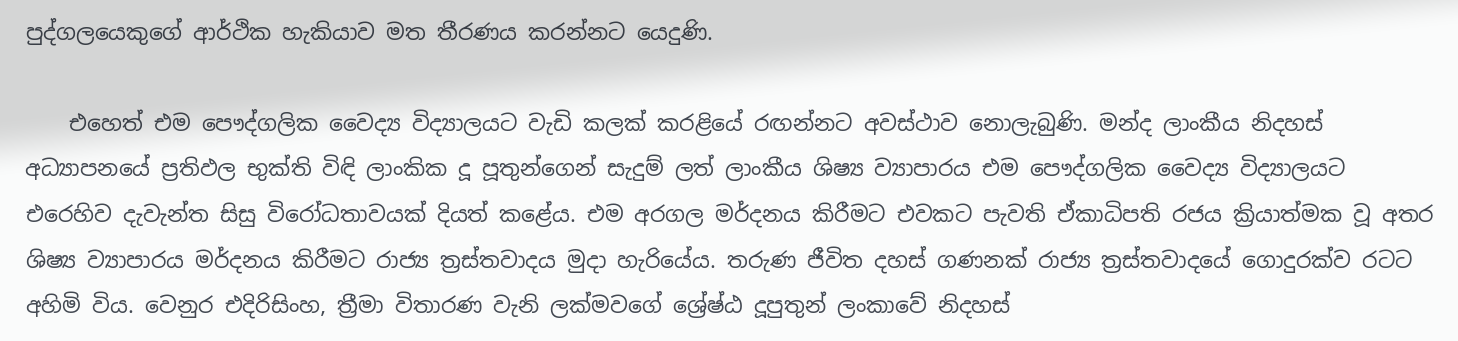පුද්ගලයෙකුගේ ආර්ථික හැකියාව මත තීරණය කරන්නට යෙදුණි.

    එහෙත් එම පෞද්ගලික වෛද්‍ය විද්‍යාලයට වැඩි කලක් කරළියේ රඟන්නට අවස්ථාව නොලැබුණි. මන්ද ලාංකීය නිදහස් අධ්‍යාපනයේ ප්‍රතිඵල භුක්ති විඳි ලාංකික දූ පූතුන්ගෙන් සැදුම් ලත් ලාංකීය ශිෂ්‍ය ව්‍යාපාරය එම පෞද්ගලික වෛද්‍ය විද්‍යාලයට එරෙහිව දැවැන්ත සිසු විරෝධතාවයක් දියත් කළේය. එම අරගල මර්දනය කිරීමට එවකට පැවති ඒකාධිපති රජය ක්‍රියාත්මක වූ අතර ශිෂ්‍ය ව්‍යාපාරය මර්දනය කිරීමට රාජ්‍ය ත්‍රස්තවාදය මුදා හැරියේය. තරුණ ජීවිත දහස් ගණනක් රාජ්‍ය ත්‍රස්තවාදයේ ගොදුරක්ව රටට අහිමි විය. වෙනුර එදිරිසිංහ, ත්‍රීමා විතාරණ වැනි ලක්මවගේ ශ්‍රේෂ්ඨ දූපුතුන් ලංකාවේ නිදහස්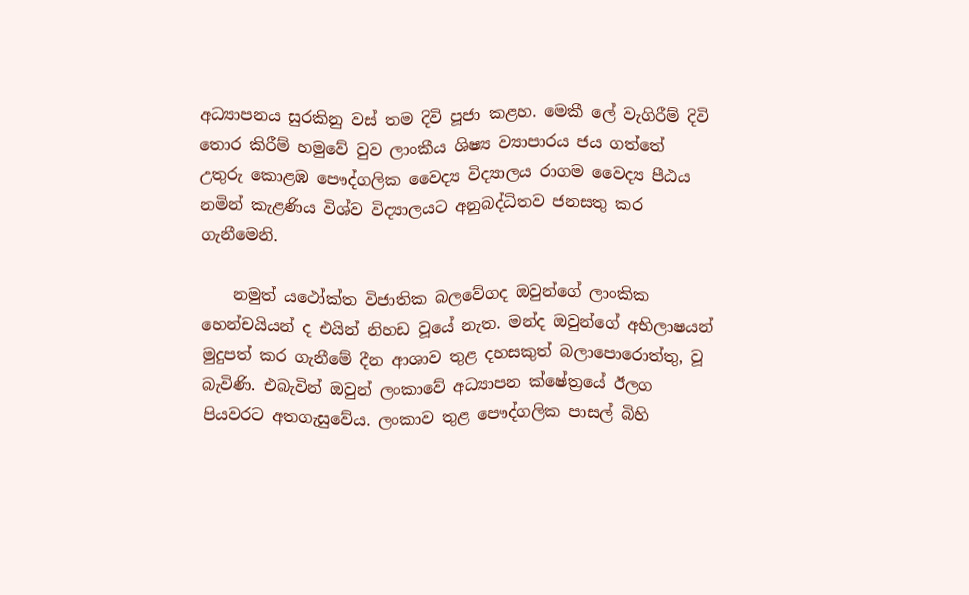අධ්‍යාපනය සුරකිනු වස් තම දිවි පූජා කළහ. මෙකී ලේ වැගිරීම් දිවි තොර කිරීම් හමුවේ වුව ලාංකීය ශිෂ්‍ය ව්‍යාපාරය ජය ගත්තේ උතුරු කොළඹ පෞද්ගලික වෛද්‍ය විද්‍යාලය රාගම වෛද්‍ය පීඨය නමින් කැළණිය විශ්ව විද්‍යාලයට අනුබද්ධිතව ජනසතු කර ගැනීමෙනි.

    නමුත් යථෝක්ත විජාතික බලවේගද ඔවුන්ගේ ලාංකික හෙන්චයියන් ද එයින් නිහඩ වූයේ නැත. මන්ද ඔවුන්ගේ අභිලාෂයන් මුදුපත් කර ගැනීමේ දීන ආශාව තුළ දහසකුත් බලාපොරොත්තු, වූ බැවිණි. එබැවින් ඔවුන් ලංකාවේ අධ්‍යාපන ක්ෂේත්‍රයේ ඊලග පියවරට අතගැසුවේය. ලංකාව තුළ පෞද්ගලික පාසල් බිහි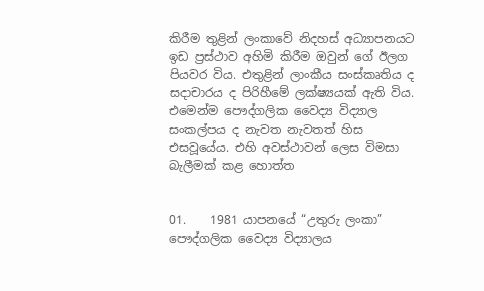කිරීම තුළින් ලංකාවේ නිදහස් අධ්‍යාපනයට ඉඩ ප්‍රස්ථාව අහිමි කිරීම ඔවුන් ගේ ඊලග පියවර විය. එතුළින් ලාංකීය සංස්කෘතිය ද සදාචාරය ද පිරිහීමේ ලක්ෂ්‍යයක් ඇති විය. එමෙන්ම පෞද්ගලික වෛද්‍ය විද්‍යාල සංකල්පය ද නැවත නැවතත් හිස එසවූයේය. එහි අවස්ථාවන් ලෙස විමසා බැලීමක් කළ හොත්ත


01.    1981 යාපනයේ “උතුරු ලංකා” පෞද්ගලික වෛද්‍ය විද්‍යාලය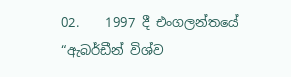02.    1997 දී එංගලන්තයේ “ඇබර්ඩීන් විශ්ව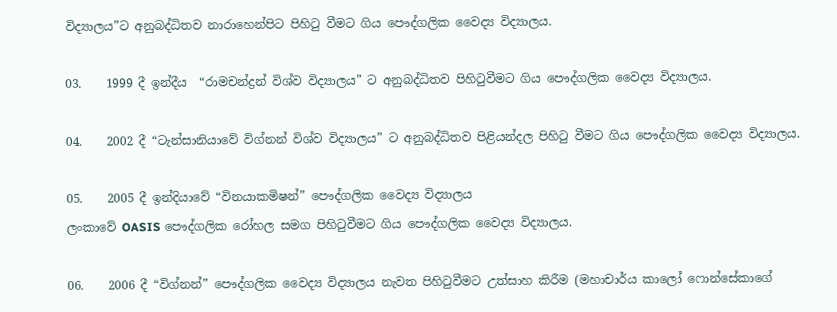විද්‍යාලය”ට අනුබද්ධිතව නාරාහෙන්පිට පිහිටු වීමට ගිය පෞද්ගලික වෛද්‍ය විද්‍යාලය.

03.    1999 දී ඉන්දීය  “රාමචන්ද්‍රන් විශ්ව විද්‍යාලය” ට අනුබද්ධිතව පිහිටුවීමට ගිය පෞද්ගලික වෛද්‍ය විද්‍යාලය.

04.    2002 දී “ටැන්සානියාවේ විග්නන් විශ්ව විද්‍යාලය” ට අනුබද්ධිතව පිළියන්දල පිහිටු වීමට ගිය පෞද්ගලික වෛද්‍ය විද්‍යාලය.

05.    2005 දී ඉන්දියාවේ “විනයාකමිෂන්” පෞද්ගලික වෛද්‍ය විද්‍යාලය
ලංකාවේ OASIS පෞද්ගලික රෝහල සමග පිහිටුවීමට ගිය පෞද්ගලික වෛද්‍ය විද්‍යාලය.

06.    2006 දී “විග්නන්” පෞද්ගලික වෛද්‍ය විද්‍යාලය නැවත පිහිටුවීමට උත්සාහ කිරීම (මහාචාර්ය කාලෝ ෆොන්සේකාගේ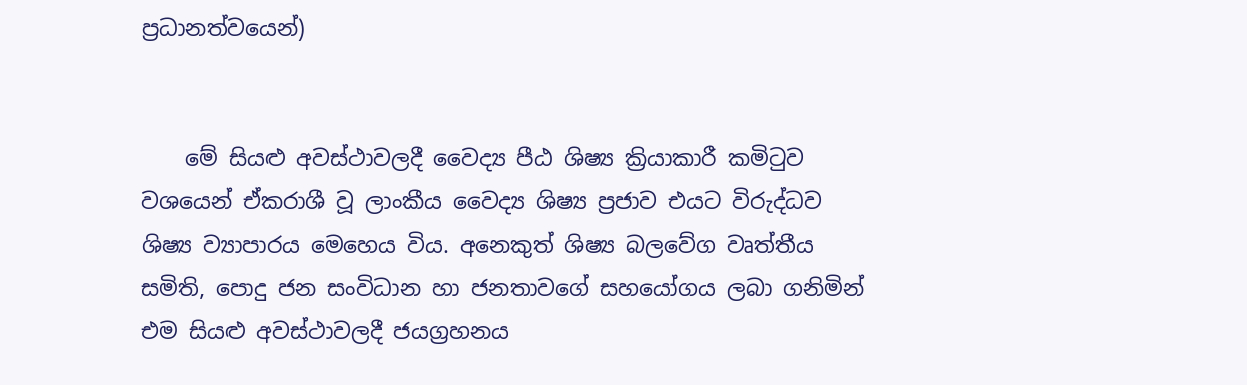ප්‍රධානත්වයෙන්)


    මේ සියළු අවස්ථාවලදී වෛද්‍ය පීඨ ශිෂ්‍ය ක්‍රියාකාරී කමිටුව වශයෙන් ඒකරාශී වූ ලාංකීය වෛද්‍ය ශිෂ්‍ය ප්‍රජාව එයට විරුද්ධව ශිෂ්‍ය ව්‍යාපාරය මෙහෙය විය. අනෙකුත් ශිෂ්‍ය බලවේග වෘත්තීය සමිති, පොදු ජන සංවිධාන හා ජනතාවගේ සහයෝගය ලබා ගනිමින් එම සියළු අවස්ථාවලදී ජයග්‍රහනය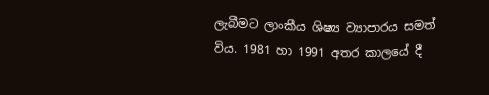ලැබීමට ලාංකීය ශිෂ්‍ය ව්‍යාපාරය සමත් විය. 1981 හා 1991 අතර කාලයේ දී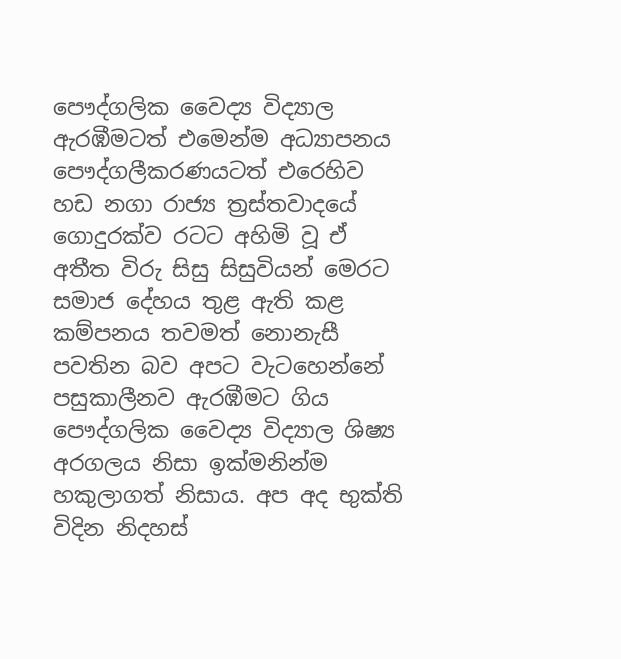පෞද්ගලික වෛද්‍ය විද්‍යාල ඇරඹීමටත් එමෙන්ම අධ්‍යාපනය පෞද්ගලීකරණයටත් එරෙහිව හඩ නගා රාජ්‍ය ත්‍රස්තවාදයේ ගොදුරක්ව රටට අහිමි වූ ඒ අතීත විරු සිසු සිසුවියන් මෙරට සමාජ දේහය තුළ ඇති කළ කම්පනය තවමත් නොනැසී පවතින බව අපට වැටහෙන්නේ පසුකාලීනව ඇරඹීමට ගිය පෞද්ගලික වෛද්‍ය විද්‍යාල ශිෂ්‍ය අරගලය නිසා ඉක්මනින්ම හකුලාගත් නිසාය. අප අද භුක්ති විදින නිදහස්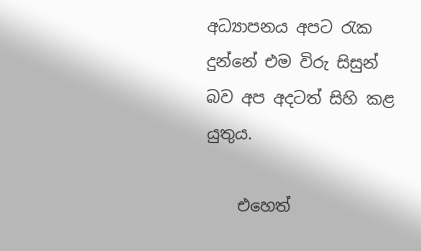අධ්‍යාපනය අපට රැක දුන්නේ එම විරු සිසුන් බව අප අදටත් සිහි කළ යුතුය.

    එහෙත්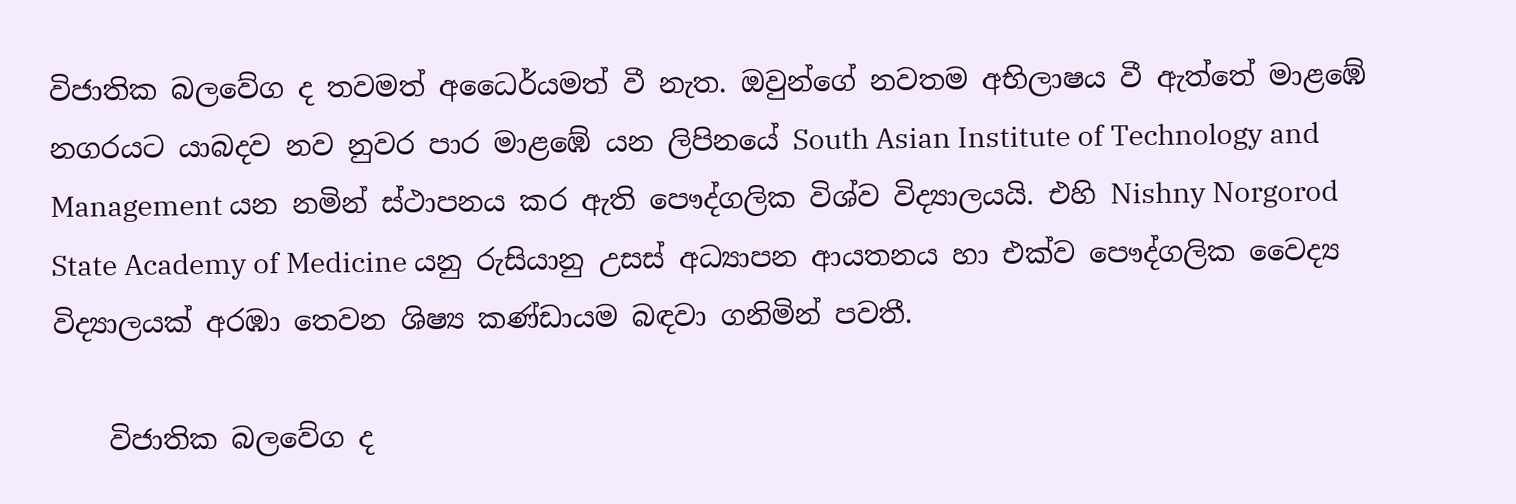විජාතික බලවේග ද තවමත් අධෛර්යමත් වී නැත. ඔවුන්ගේ නවතම අභිලාෂය වී ඇත්තේ මාළඹේ නගරයට යාබදව නව නුවර පාර මාළඹේ යන ලිපිනයේ South Asian Institute of Technology and Management යන නමින් ස්ථාපනය කර ඇති පෞද්ගලික විශ්ව විද්‍යාලයයි. එහි Nishny Norgorod State Academy of Medicine යනු රුසියානු උසස් අධ්‍යාපන ආයතනය හා එක්ව පෞද්ගලික වෛද්‍ය විද්‍යාලයක් අරඹා තෙවන ශිෂ්‍ය කණ්ඩායම බඳවා ගනිමින් පවතී.

    විජාතික බලවේග ද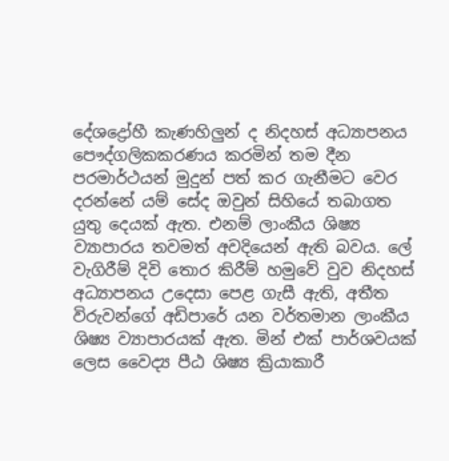දේශද්‍රෝහී කැණහිලුන් ද නිදහස් අධ්‍යාපනය පෞද්ගලිකකරණය කරමින් තම දීන පරමාර්ථයන් මුදුන් පත් කර ගැනීමට වෙර දරන්නේ යම් සේද ඔවුන් සිහියේ තබාගත යුතු දෙයක් ඇත. එනම් ලාංකීය ශිෂ්‍ය ව්‍යාපාරය තවමත් අවදියෙන් ඇති බවය. ලේ වැගිරීම් දිවි තොර කිරීම් හමුවේ වුව නිදහස් අධ්‍යාපනය උදෙසා පෙළ ගැසී ඇති, අතීත විරුවන්ගේ අඩිපාරේ යන වර්තමාන ලාංකීය ශිෂ්‍ය ව්‍යාපාරයක් ඇත. මින් එක් පාර්ශවයක් ලෙස වෛද්‍ය පීඨ ශිෂ්‍ය ක්‍රියාකාරී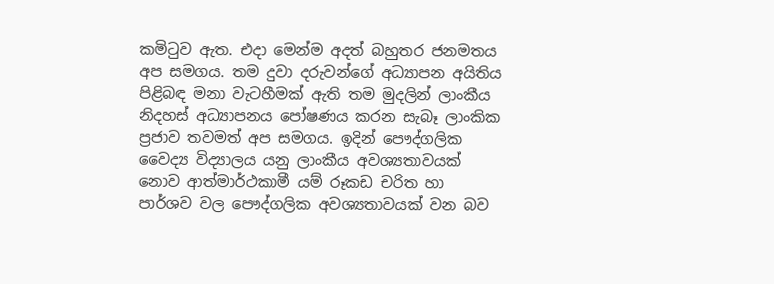කමිටුව ඇත. එදා මෙන්ම අදත් බහුතර ජනමතය අප සමගය. තම දුවා දරුවන්ගේ අධ්‍යාපන අයිතිය පිළිබඳ මනා වැටහීමක් ඇති තම මුදලින් ලාංකීය නිදහස් අධ්‍යාපනය පෝෂණය කරන සැබෑ ලාංකික ප්‍රජාව තවමත් අප සමගය. ඉදින් පෞද්ගලික වෛද්‍ය විද්‍යාලය යනු ලාංකීය අවශ්‍යතාවයක් නොව ආත්මාර්ථකාමී යම් රූකඩ චරිත හා පාර්ශව වල පෞද්ගලික අවශ්‍යතාවයක් වන බව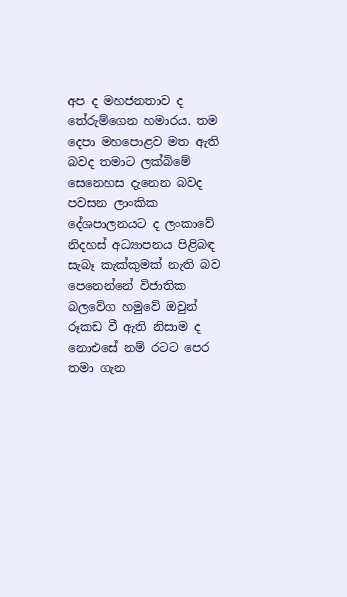අප ද මහජනතාව ද තේරුම්ගෙන හමාරය. තම දෙපා මහපොළව මත ඇති බවද තමාට ලක්බිමේ සෙනෙහස දැනෙන බවද පවසන ලාංකික දේශපාලනයට ද ලංකාවේ නිදහස් අධ්‍යාපනය පිළිබඳ සැබෑ කැක්කුමක් නැති බව පෙනෙන්නේ විජාතික බලවේග හමුවේ ඔවුන් රූකඩ වී ඇති නිසාම ද නොඑසේ නම් රටට පෙර තමා ගැන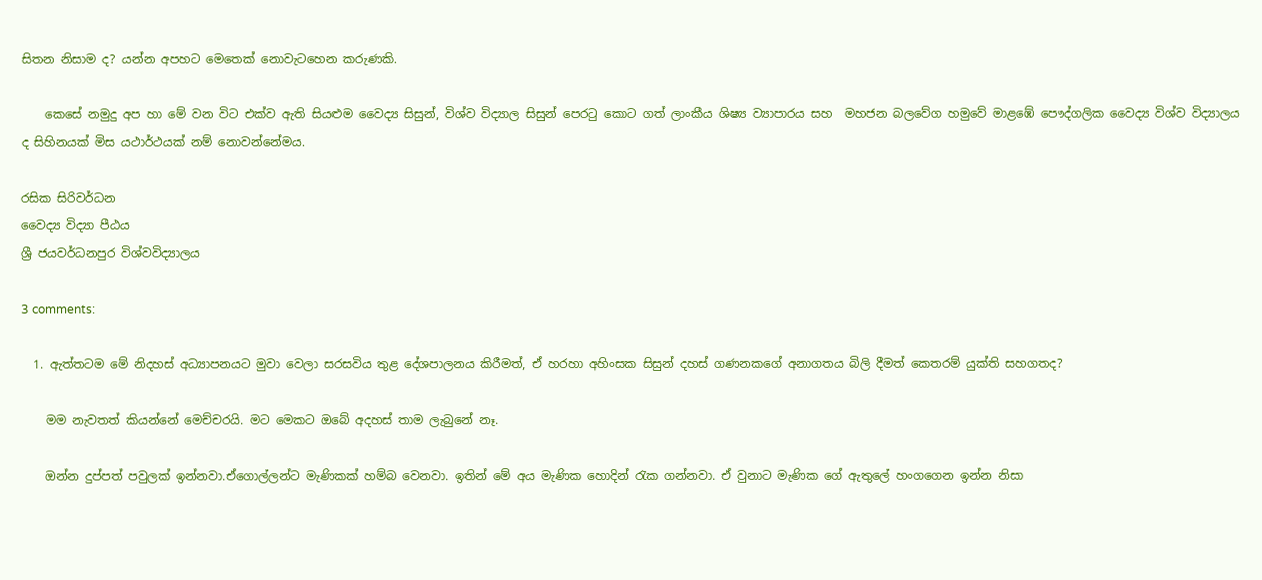සිතන නිසාම ද? යන්න අපහට මෙතෙක් නොවැටහෙන කරුණකි.

    කෙසේ නමුදු අප හා මේ වන විට එක්ව ඇති සියළුම වෛද්‍ය සිසුන්, විශ්ව විද්‍යාල සිසුන් පෙරටු කොට ගත් ලාංකීය ශිෂ්‍ය ව්‍යාපාරය සහ  මහජන බලවේග හමුවේ මාළඹේ පෞද්ගලික වෛද්‍ය විශ්ව විද්‍යාලය ද සිහිනයක් මිස යථාර්ථයක් නම් නොවන්නේමය.

රසික සිරිවර්ධන
වෛද්‍ය විද්‍යා පීඨය
ශ්‍රී ජයවර්ධනපුර විශ්වවිද්‍යාලය

3 comments:

  1. ඇත්තටම මේ නිදහස් අධ්‍යාපනයට මුවා වෙලා සරසවිය තුළ දේශපාලනය කිරීමත්, ඒ හරහා අහිංසක සිසුන් දහස් ගණනකගේ අනාගතය බිලි දීමත් කෙතරම් යුක්ති සහගතද?

    මම නැවතත් කියන්නේ මෙච්චරයි. මට මෙකට ඔබේ අදහස් තාම ලැබුනේ නෑ.

    ඔන්න දුප්පත් පවුලක් ඉන්නවා.ඒගොල්ලන්ට මැණිකක් හම්බ වෙනවා. ඉතින් මේ අය මැණික හොදින් රැක ගන්නවා. ඒ වුනාට මැණික ගේ ඇතුලේ හංගගෙන ඉන්න නිසා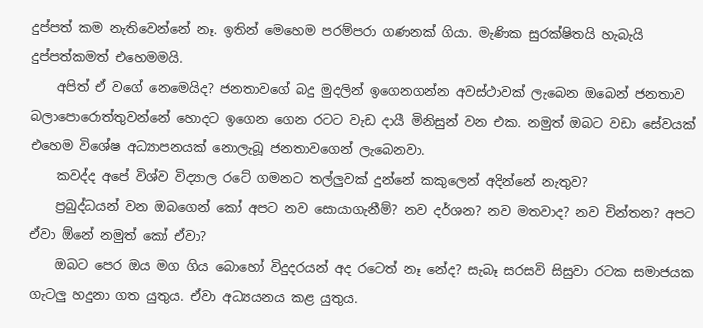දුප්පත් කම නැතිවෙන්නේ නෑ. ඉතින් මෙහෙම පරම්පරා ගණනක් ගියා. මැණික සුරක්ෂිතයි හැබැයි දුප්පත්කමත් එහෙමමයි.
    අපිත් ඒ වගේ නෙමෙයිද? ජනතාවගේ බදු මුදලින් ඉගෙනගන්න අවස්ථාවක් ලැබෙන ඔබෙන් ජනතාව බලාපොරොත්තුවන්නේ හොදට ඉගෙන ගෙන රටට වැඩ දායී මිනිසුන් වන එක. නමුත් ඔබට වඩා සේවයක් එහෙම විශේෂ අධ්‍යාපනයක් නොලැබූ ජනතාවගෙන් ලැබෙනවා.
    කවද්ද අපේ විශ්ව විද්‍යාල රටේ ගමනට තල්ලුවක් දුන්නේ කකුලෙන් අදින්නේ නැතුව?
    ප්‍රබුද්ධයන් වන ඔබගෙන් කෝ අපට නව සොයාගැනීම්? නව දර්ශන? නව මතවාද? නව චින්තන? අපට ඒවා ඕනේ නමුත් කෝ ඒවා?
    ඔබට පෙර ඔය මග ගිය බොහෝ විදුදරයන් අද රටෙත් නෑ නේද? සැබෑ සරසවි සිසුවා රටක සමාජයක ගැටලු හදුනා ගත යුතුය. ඒවා අධ්‍යයනය කළ යුතුය.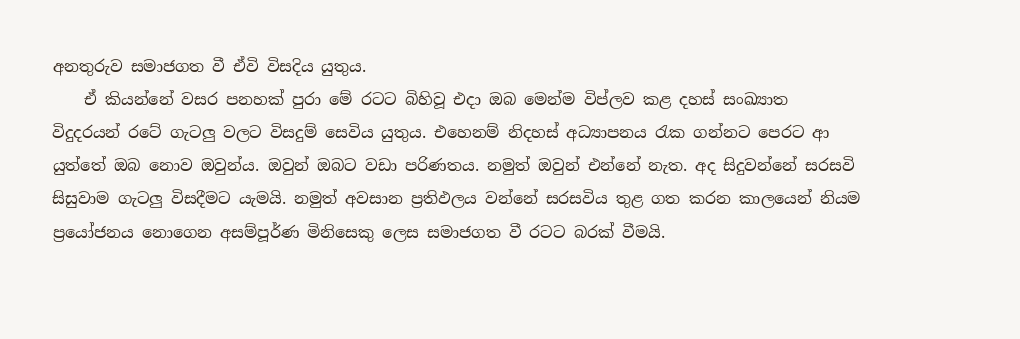අනතුරුව සමාජගත වී ඒවි විසදිය යුතුය.
    ඒ කියන්නේ වසර පනහක් පුරා මේ රටට බිහිවූ එදා ඔබ මෙන්ම විප්ලව කළ දහස් සංඛ්‍යාත විදුදරයන් රටේ ගැටලු වලට විසදුම් සෙවිය යුතුය. එහෙනම් නිදහස් අධ්‍යාපනය රැක ගන්නට පෙරට ආ යුත්තේ ඔබ නොව ඔවුන්ය. ඔවුන් ඔබට වඩා පරිණතය. නමුත් ඔවුන් එන්නේ නැත. අද සිදුවන්නේ සරසවි සිසුවාම ගැටලු විසදීමට යැමයි. නමුත් අවසාන ප්‍රතිඵලය වන්නේ සරසවිය තුළ ගත කරන කාලයෙන් නියම ප්‍රයෝජනය නොගෙන අසම්පූර්ණ මිනිසෙකු ලෙස සමාජගත වී රටට බරක් වීමයි.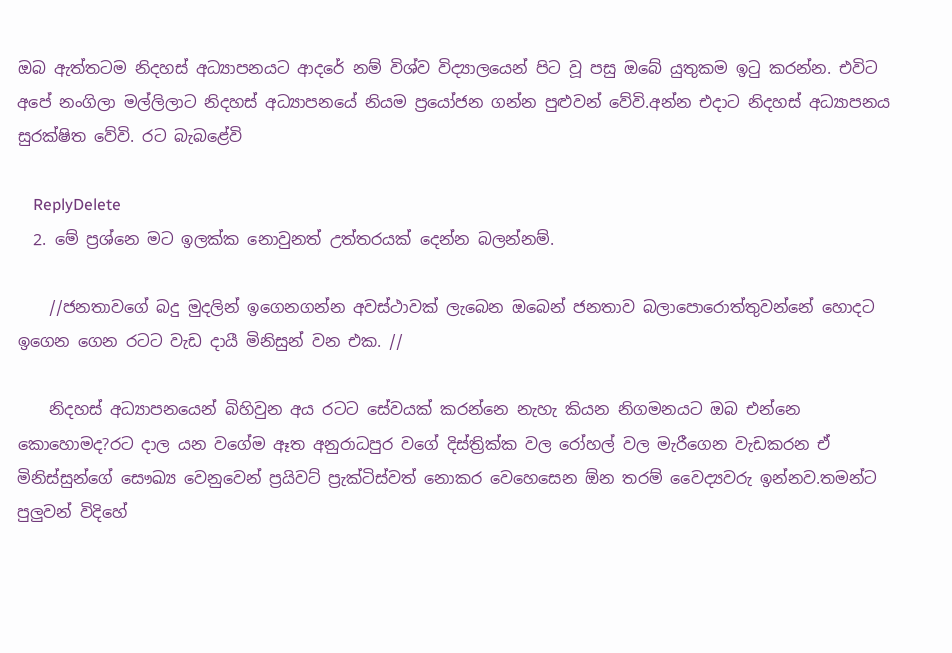ඔබ ඇත්තටම නිදහස් අධ්‍යාපනයට ආදරේ නම් විශ්ව විද්‍යාලයෙන් පිට වූ පසු ඔබේ යුතුකම ඉටු කරන්න. එවිට අපේ නංගිලා මල්ලිලාට නිදහස් අධ්‍යාපනයේ නියම ප්‍රයෝජන ගන්න පුළුවන් වේවි.අන්න එදාට නිදහස් අධ්‍යාපනය සුරක්ෂිත වේවි. රට බැබළේවි

    ReplyDelete
  2. මේ ප්‍රශ්නෙ මට ඉලක්ක නොවුනත් උත්තරයක් දෙන්න බලන්නම්.

    //ජනතාවගේ බදු මුදලින් ඉගෙනගන්න අවස්ථාවක් ලැබෙන ඔබෙන් ජනතාව බලාපොරොත්තුවන්නේ හොදට ඉගෙන ගෙන රටට වැඩ දායී මිනිසුන් වන එක. //

    නිදහස් අධ්‍යාපනයෙන් බිහිවුන අය රටට සේවයක් කරන්නෙ නැහැ කියන නිගමනයට ඔබ එන්නෙ කොහොමද?රට දාල යන වගේම ඈත අනුරාධපුර වගේ දිස්ත්‍රික්ක වල රෝහල් වල මැරීගෙන වැඩකරන ඒ මිනිස්සුන්ගේ සෞඛ්‍ය වෙනුවෙන් ප්‍රයිවට් ප්‍රැක්ටිස්වත් නොකර වෙහෙසෙන ඕන තරම් වෛද්‍යවරු ඉන්නව.තමන්ට පුලුවන් විදිහේ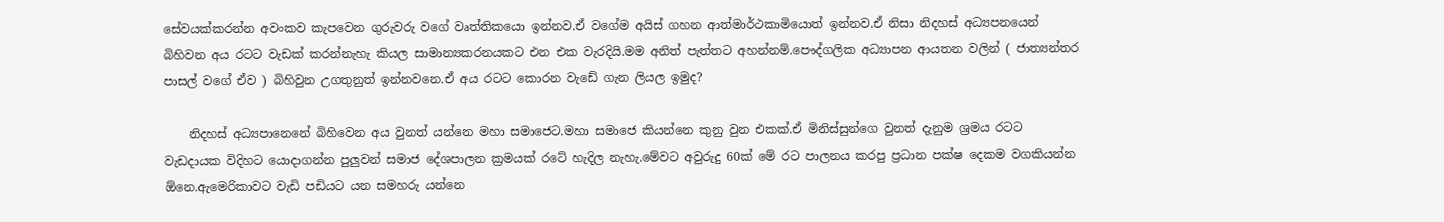සේවයක්කරන්න අවංකව කැපවෙන ගුරුවරු වගේ වෘත්තිකයො ඉන්නව.ඒ වගේම අයිස් ගහන ආත්මාර්ථකාමියොත් ඉන්නව.ඒ නිසා නිදහස් අධ්‍යපනයෙන් බිහිවන අය රටට වැඩක් කරන්නැහැ කියල සාමාන්‍යකරනයකට එන එක වැරදියි.මම අනිත් පැත්තට අහන්නම්.පෞද්ගලික අධ්‍යාපන ආයතන වලින් ( ජාත්‍යන්තර පාසල් වගේ ඒව ) බිහිවුන උගතුනුත් ඉන්නවනෙ.ඒ අය රටට කොරන වැඩේ ගැන ලියල ඉමුද?

    නිදහස් අධ්‍යපානෙනේ බිහිවෙන අය වුනත් යන්නෙ මහා සමාජෙට.මහා සමාජෙ කියන්නෙ කුනු වුන එකක්.ඒ මිනිස්සුන්ගෙ වුනත් දැනුම ශ්‍රමය රටට වැඩදායක විදිහට යොදාගන්න පුලුවන් සමාජ දේශපාලන ක්‍රමයක් රටේ හැදිල නැහැ.මේවට අවුරුදු 60ක් මේ රට පාලනය කරපු ප්‍රධාන පක්ෂ දෙකම වගකියන්න ඕනෙ.ඇමෙරිකාවට වැඩි පඩියට යන සමහරු යන්නෙ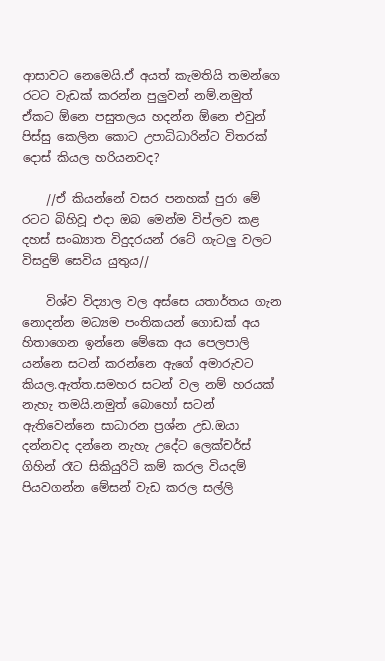ආසාවට නෙමෙයි.ඒ අයත් කැමතියි තමන්ගෙ රටට වැඩක් කරන්න පුලුවන් නම්.නමුත් ඒකට ඕනෙ පසුතලය හදන්න ඕනෙ එවුන් පිස්සු කෙලින කොට උපාධිධාරින්ට විතරක් දොස් කියල හරියනවද?

    //ඒ කියන්නේ වසර පනහක් පුරා මේ රටට බිහිවූ එදා ඔබ මෙන්ම විප්ලව කළ දහස් සංඛ්‍යාත විදුදරයන් රටේ ගැටලු වලට විසදුම් සෙවිය යුතුය//

    විශ්ව විද්‍යාල වල අස්සෙ යතාර්තය ගැන නොදන්න මධ්‍යම පංතිකයන් ගොඩක් අය හිතාගෙන ඉන්නෙ මේකෙ අය පෙලපාලි යන්නෙ සටන් කරන්නෙ ඇගේ අමාරුවට කියල.ඇත්ත.සමහර සටන් වල නම් හරයක් නැහැ තමයි.නමුත් බොහෝ සටන් ඇතිවෙන්නෙ සාධාරන ප්‍රශ්න උඩ.ඔයා දන්නවද දන්නෙ නැහැ උදේට ලෙක්චර්ස් ගිහින් රෑට සිකියුරිටි කම් කරල වියදම් පියවගන්න මේසන් වැඩ කරල සල්ලි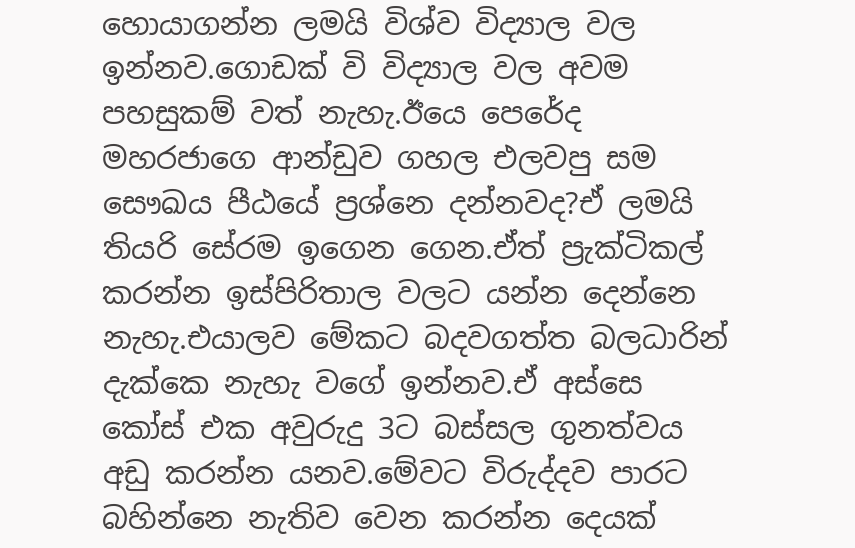හොයාගන්න ලමයි විශ්ව විද්‍යාල වල ඉන්නව.ගොඩක් වි විද්‍යාල වල අවම පහසුකම් වත් නැහැ.ඊයෙ පෙරේද මහරජාගෙ ආන්ඩුව ගහල එලවපු සම සෞඛය පීඨයේ ප්‍රශ්නෙ දන්නවද?ඒ ලමයි තියරි සේරම ඉගෙන ගෙන.ඒත් ප්‍රැක්ටිකල් කරන්න ඉස්පිරිතාල වලට යන්න දෙන්නෙ නැහැ.එයාලව මේකට බදවගත්ත බලධාරින් දැක්කෙ නැහැ වගේ ඉන්නව.ඒ අස්සෙ කෝස් එක අවුරුදු 3ට බස්සල ගුනත්වය අඩු කරන්න යනව.මේවට විරුද්දව පාරට බහින්නෙ නැතිව වෙන කරන්න දෙයක්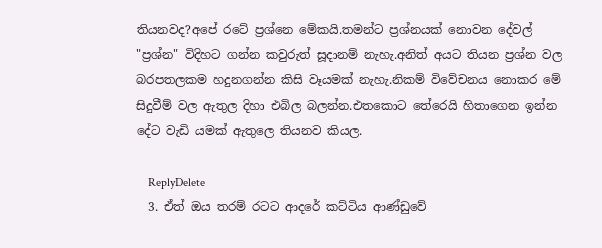තියනවද?අපේ රටේ ප්‍රශ්නෙ මේකයි.තමන්ට ප්‍රශ්නයක් නොවන දේවල් "ප්‍රශ්න" විදිහට ගන්න කවුරුත් සූදානම් නැහැ.අනිත් අයට තියන ප්‍රශ්න වල බරපතලකම හදුනගන්න කිසි වෑයමක් නැහැ.නිකම් විවේචනය නොකර මේ සිදුවීම් වල ඇතුල දිහා එබිල බලන්න.එතකොට තේරෙයි හිතාගෙන ඉන්න දේට වැඩි යමක් ඇතුලෙ තියනව කියල.

    ReplyDelete
  3. ඒත් ඔය තරම් රටට ආදරේ කට්ටිය ආණ්ඩුවේ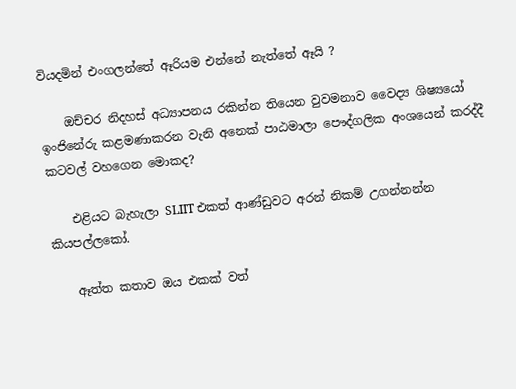වියදමින් එංගලන්තේ ඈරියම එන්නේ නැත්තේ ඈයි ?

    ඔච්චර නිදහස් අධ්‍යාපනය රකින්න තියෙන වුවමනාව වෛද්‍ය ශිෂ්‍යයෝ ඉංජිනේරු කළමණාකරන වැනි අනෙක් පාඨමාලා පෞද්ගලික අංශයෙන් කරද්දී කටවල් වහගෙන මොකද?

    එළියට බැහැලා SLIIT එකත් ආණ්ඩුවට අරන් නිකම් උගන්නන්න කියපල්ලකෝ.

    ඈත්ත කතාව ඔය එකක් වත්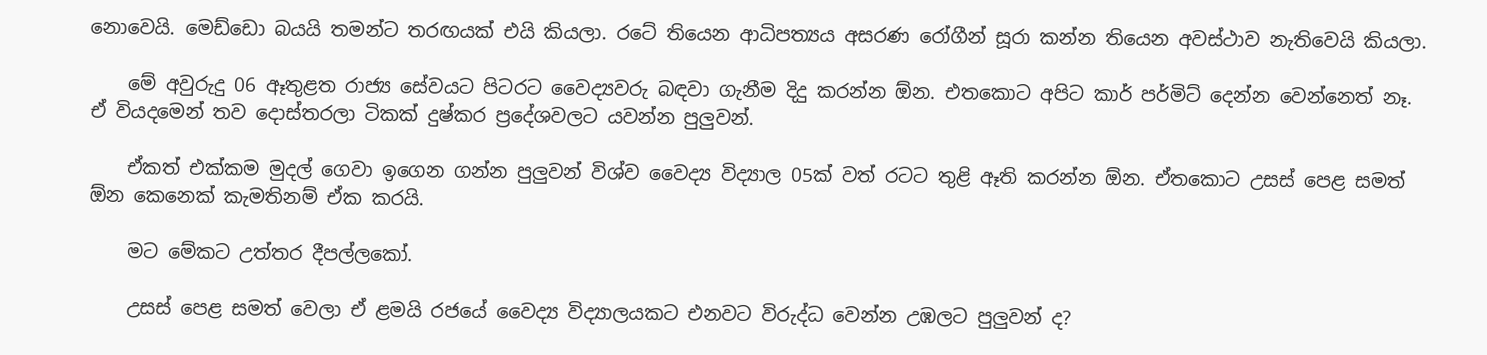නොවෙයි. මෙඩ්ඩො බයයි තමන්ට තරඟයක් එයි කියලා. රටේ තියෙන ආධිපත්‍යය අසරණ රෝගීන් සූරා කන්න තියෙන අවස්ථාව නැතිවෙයි කියලා.

    මේ අවුරුදු 06 ඈතුළත රාජ්‍ය සේවයට පිටරට වෛද්‍යවරු බඳවා ගැනීම දිදු කරන්න ඕන. එතකොට අපිට කාර් පර්මිට් දෙන්න වෙන්නෙත් නෑ. ඒ වියදමෙන් තව දොස්තරලා ටිකක් දුෂ්කර ප්‍රදේශවලට යවන්න පුලුවන්.

    ඒකත් එක්කම මුදල් ගෙවා ඉගෙන ගන්න පුලුවන් විශ්ව වෛද්‍ය විද්‍යාල 05ක් වත් රටට තුළි ඈති කරන්න ඕන. ඒතකොට උසස් පෙළ සමත් ඕන කෙනෙක් කැමතිනම් ඒක කරයි.

    මට මේකට උත්තර දීපල්ලකෝ.

    උසස් පෙළ සමත් වෙලා ඒ ළමයි රජයේ වෛද්‍ය විද්‍යාලයකට එනවට විරුද්ධ වෙන්න උඹලට පුලුවන් ද?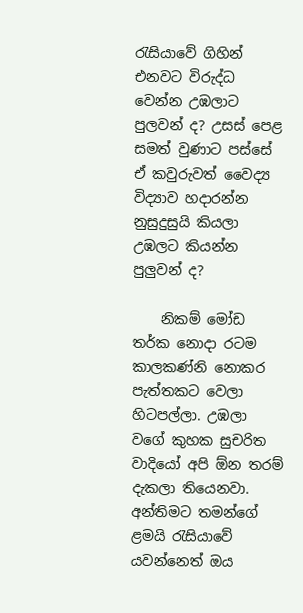රැසියාවේ ගිහින් එනවට විරුද්ධ වෙන්න උඹලාට පුලවන් ද? උසස් පෙළ සමත් වුණාට පස්සේ ඒ කවුරුවත් වෛද්‍ය විද්‍යාව හදාරන්න නුසුදුසුයි කියලා උඹලට කියන්න පුලුවන් ද?

    නිකම් මෝඩ තර්ක නොදා රටම කාලකණ්නි නොකර පැත්තකට වෙලා හිටපල්ලා. උඹලා වගේ කුහක සුචරිත වාදියෝ අපි ඕන තරම් දැකලා තියෙනවා. අන්තිමට තමන්ගේ ළමයි රැසියාවේ යවන්නෙත් ඔය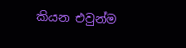කියන එවුන්ම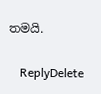තමයි.

    ReplyDelete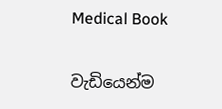Medical Book

වැඩියෙන්ම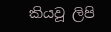කියවූ ලිපි